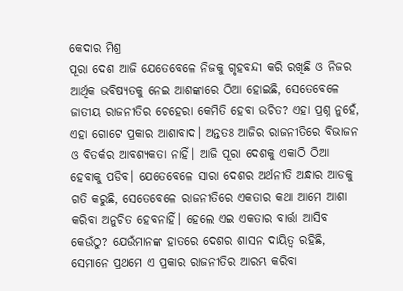କେଦାର ମିଶ୍ର
ପୂରା ଦେଶ ଆଜି ଯେତେବେଳେ ନିଜକୁ ଗୃହବନ୍ଦୀ କରି ରଖିଛି ଓ ନିଜର ଆର୍ଥିକ ଭବିଷ୍ୟତକୁ ନେଇ ଆଶଙ୍କାରେ ଠିଆ ହୋଇଛି, ସେତେବେଳେ ଜାତୀୟ ରାଜନୀତିର ଚେହେରା କେମିତି ହେବା ଉଚିତ? ଏହା ପ୍ରଶ୍ନ ନୁହେଁ, ଏହା ଗୋଟେ ପ୍ରକାର ଆଶାବାଦ। ଅନ୍ତତଃ ଆଜିର ରାଜନୀତିରେ ବିଭାଜନ ଓ ବିତର୍କର ଆବଶ୍ୟକତା ନାହିଁ। ଆଜି ପୂରା ଦେଶକୁ ଏକାଠି ଠିଆ ହେବାକୁ ପଡିବ। ଯେତେବେଳେ ସାରା ଦେଶର ଅର୍ଥନୀତି ଅନ୍ଧାର ଆଡକୁ ଗତି କରୁଛି, ସେତେବେଳେ ରାଜନୀତିରେ ଏକତାର କଥା ଆମେ ଆଶା କରିବା ଅନୁଚିତ ହେବନାହିଁ। ହେଲେ ଏଇ ଏକତାର ବାର୍ତ୍ତା ଆସିବ କେଉଁଠୁ? ଯେଉଁମାନଙ୍କ ହାତରେ ଦେଶର ଶାସନ ଦାୟିତ୍ଵ ରହିଛି, ସେମାନେ ପ୍ରଥମେ ଏ ପ୍ରକାର ରାଜନୀତିର ଆରମ୍ଭ କରିବା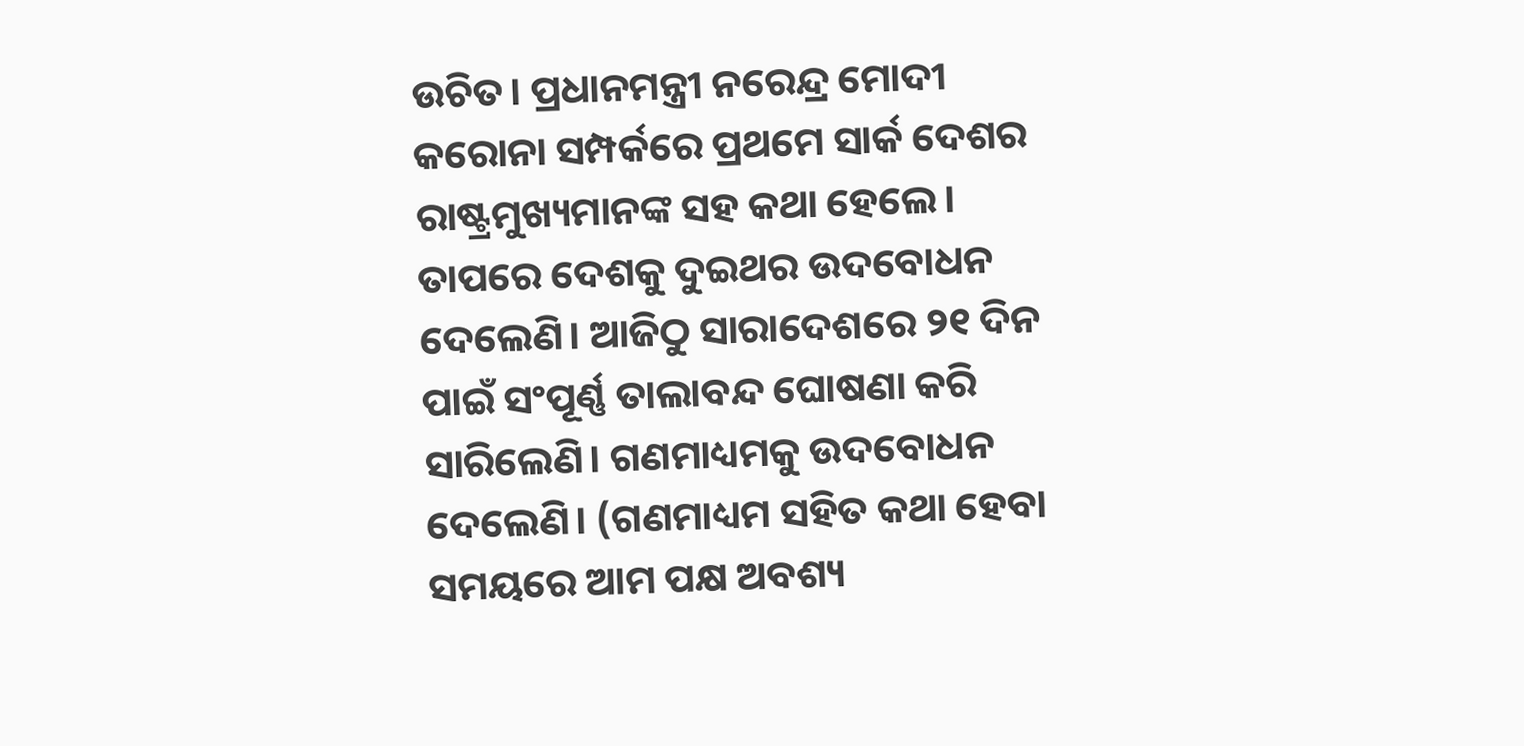ଉଚିତ। ପ୍ରଧାନମନ୍ତ୍ରୀ ନରେନ୍ଦ୍ର ମୋଦୀ କରୋନା ସମ୍ପର୍କରେ ପ୍ରଥମେ ସାର୍କ ଦେଶର ରାଷ୍ଟ୍ରମୁଖ୍ୟମାନଙ୍କ ସହ କଥା ହେଲେ। ତାପରେ ଦେଶକୁ ଦୁଇଥର ଉଦବୋଧନ ଦେଲେଣି। ଆଜିଠୁ ସାରାଦେଶରେ ୨୧ ଦିନ ପାଇଁ ସଂପୂର୍ଣ୍ଣ ତାଲାବନ୍ଦ ଘୋଷଣା କରି ସାରିଲେଣି। ଗଣମାଧ୍ୟମକୁ ଉଦବୋଧନ ଦେଲେଣି। (ଗଣମାଧ୍ୟମ ସହିତ କଥା ହେବା ସମୟରେ ଆମ ପକ୍ଷ ଅବଶ୍ୟ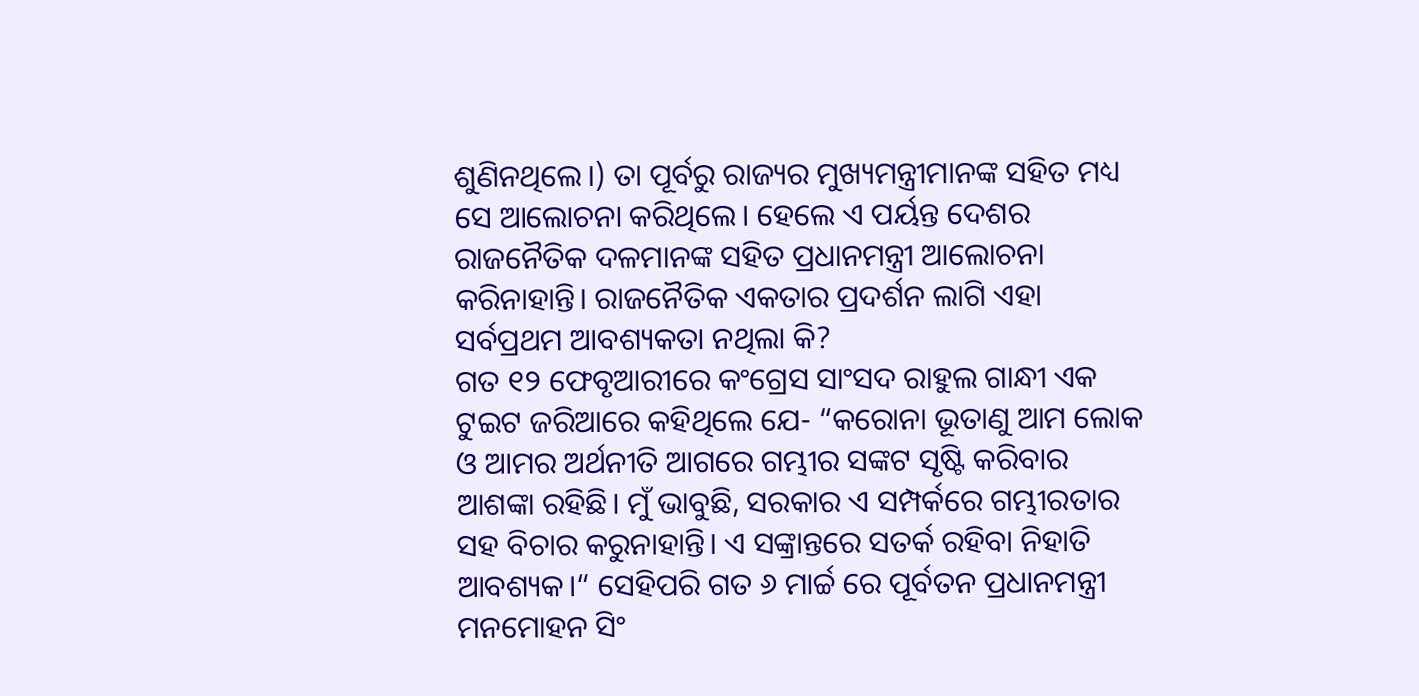ଶୁଣିନଥିଲେ।) ତା ପୂର୍ବରୁ ରାଜ୍ୟର ମୁଖ୍ୟମନ୍ତ୍ରୀମାନଙ୍କ ସହିତ ମଧ୍ୟ ସେ ଆଲୋଚନା କରିଥିଲେ। ହେଲେ ଏ ପର୍ୟନ୍ତ ଦେଶର ରାଜନୈତିକ ଦଳମାନଙ୍କ ସହିତ ପ୍ରଧାନମନ୍ତ୍ରୀ ଆଲୋଚନା କରିନାହାନ୍ତି। ରାଜନୈତିକ ଏକତାର ପ୍ରଦର୍ଶନ ଲାଗି ଏହା ସର୍ବପ୍ରଥମ ଆବଶ୍ୟକତା ନଥିଲା କି?
ଗତ ୧୨ ଫେବୃଆରୀରେ କଂଗ୍ରେସ ସାଂସଦ ରାହୁଲ ଗାନ୍ଧୀ ଏକ ଟୁଇଟ ଜରିଆରେ କହିଥିଲେ ଯେ- “କରୋନା ଭୂତାଣୁ ଆମ ଲୋକ ଓ ଆମର ଅର୍ଥନୀତି ଆଗରେ ଗମ୍ଭୀର ସଙ୍କଟ ସୃଷ୍ଟି କରିବାର ଆଶଙ୍କା ରହିଛି। ମୁଁ ଭାବୁଛି, ସରକାର ଏ ସମ୍ପର୍କରେ ଗମ୍ଭୀରତାର ସହ ବିଚାର କରୁନାହାନ୍ତି। ଏ ସଙ୍କ୍ରାନ୍ତରେ ସତର୍କ ରହିବା ନିହାତି ଆବଶ୍ୟକ।“ ସେହିପରି ଗତ ୬ ମାର୍ଚ୍ଚ ରେ ପୂର୍ବତନ ପ୍ରଧାନମନ୍ତ୍ରୀ ମନମୋହନ ସିଂ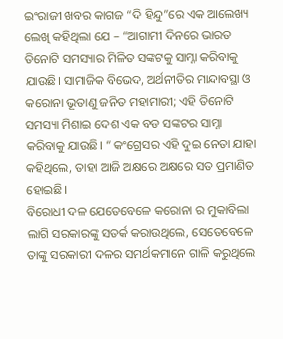ଇଂରାଜୀ ଖବର କାଗଜ “ଦି ହିନ୍ଦୁ”ରେ ଏକ ଆଲେଖ୍ୟ ଲେଖି କହିଥିଲା ଯେ – “ଆଗାମୀ ଦିନରେ ଭାରତ ତିନୋଟି ସମସ୍ୟାର ମିଳିତ ସଙ୍କଟକୁ ସାମ୍ନା କରିବାକୁ ଯାଉଛି। ସାମାଜିକ ବିଭେଦ, ଅର୍ଥନୀତିର ମାନ୍ଦାବସ୍ଥା ଓ କରୋନା ଭୂତାଣୁ ଜନିତ ମହାମାରୀ; ଏହି ତିନୋଟି ସମସ୍ୟା ମିଶାଇ ଦେଶ ଏକ ବଡ ସଙ୍କଟର ସାମ୍ନା କରିବାକୁ ଯାଉଛି। “ କଂଗ୍ରେସର ଏହି ଦୁଇ ନେତା ଯାହା କହିଥିଲେ, ତାହା ଆଜି ଅକ୍ଷରେ ଅକ୍ଷରେ ସତ ପ୍ରମାଣିତ ହୋଇଛି।
ବିରୋଧୀ ଦଳ ଯେତେବେଳେ କରୋନା ର ମୁକାବିଲା ଲାଗି ସରକାରଙ୍କୁ ସତର୍କ କରାଉଥିଲେ, ସେତେବେଳେ ତାଙ୍କୁ ସରକାରୀ ଦଳର ସମର୍ଥକମାନେ ଗାଳି କରୁଥିଲେ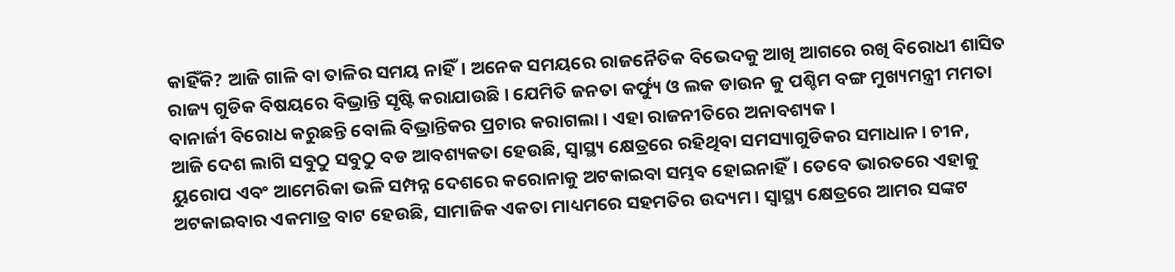କାହିଁକି? ଆଜି ଗାଳି ବା ତାଳିର ସମୟ ନାହିଁ। ଅନେକ ସମୟରେ ରାଜନୈତିକ ବିଭେଦକୁ ଆଖି ଆଗରେ ରଖି ବିରୋଧୀ ଶାସିତ ରାଜ୍ୟ ଗୁଡିକ ବିଷୟରେ ବିଭ୍ରାନ୍ତି ସୃଷ୍ଟି କରାଯାଉଛି। ଯେମିତି ଜନତା କର୍ଫ୍ୟୁ ଓ ଲକ ଡାଉନ କୁ ପଶ୍ଚିମ ବଙ୍ଗ ମୁଖ୍ୟମନ୍ତ୍ରୀ ମମତା ବାନାର୍ଜୀ ବିରୋଧ କରୁଛନ୍ତି ବୋଲି ବିଭ୍ରାନ୍ତିକର ପ୍ରଚାର କରାଗଲା। ଏହା ରାଜନୀତିରେ ଅନାବଶ୍ୟକ।
ଆଜି ଦେଶ ଲାଗି ସବୁଠୁ ସବୁଠୁ ବଡ ଆବଶ୍ୟକତା ହେଉଛି, ସ୍ୱାସ୍ଥ୍ୟ କ୍ଷେତ୍ରରେ ରହିଥିବା ସମସ୍ୟାଗୁଡିକର ସମାଧାନ। ଚୀନ, ୟୁରୋପ ଏବଂ ଆମେରିକା ଭଳି ସମ୍ପନ୍ନ ଦେଶରେ କରୋନାକୁ ଅଟକାଇବା ସମ୍ଭବ ହୋଇନାହିଁ। ତେବେ ଭାରତରେ ଏହାକୁ ଅଟକାଇବାର ଏକମାତ୍ର ବାଟ ହେଉଛି, ସାମାଜିକ ଏକତା ମାଧ୍ୟମରେ ସହମତିର ଉଦ୍ୟମ। ସ୍ୱାସ୍ଥ୍ୟ କ୍ଷେତ୍ରରେ ଆମର ସଙ୍କଟ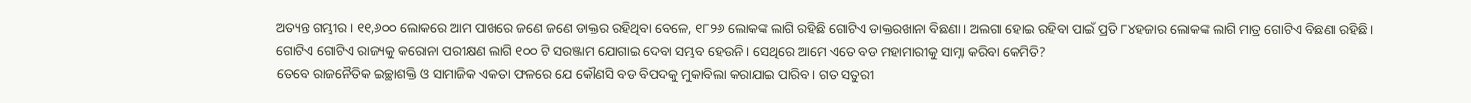ଅତ୍ୟନ୍ତ ଗମ୍ଭୀର। ୧୧,୬୦୦ ଲୋକରେ ଆମ ପାଖରେ ଜଣେ ଜଣେ ଡାକ୍ତର ରହିଥିବା ବେଳେ, ୧୮୨୬ ଲୋକଙ୍କ ଲାଗି ରହିଛି ଗୋଟିଏ ଡାକ୍ତରଖାନା ବିଛଣା। ଅଲଗା ହୋଇ ରହିବା ପାଇଁ ପ୍ରତି ୮୪ହଜାର ଲୋକଙ୍କ ଲାଗି ମାତ୍ର ଗୋଟିଏ ବିଛଣା ରହିଛି। ଗୋଟିଏ ଗୋଟିଏ ରାଜ୍ୟକୁ କରୋନା ପରୀକ୍ଷଣ ଲାଗି ୧୦୦ ଟି ସରଞ୍ଜାମ ଯୋଗାଇ ଦେବା ସମ୍ଭବ ହେଉନି। ସେଥିରେ ଆମେ ଏତେ ବଡ ମହାମାରୀକୁ ସାମ୍ନା କରିବା କେମିତି?
ତେବେ ରାଜନୈତିକ ଇଚ୍ଛାଶକ୍ତି ଓ ସାମାଜିକ ଏକତା ଫଳରେ ଯେ କୌଣସି ବଡ ବିପଦକୁ ମୁକାବିଲା କରାଯାଇ ପାରିବ। ଗତ ସତୁରୀ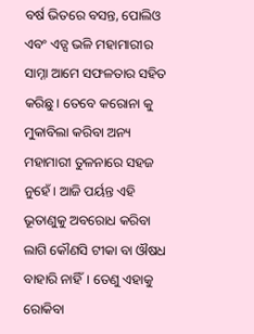ବର୍ଷ ଭିତରେ ବସନ୍ତ, ପୋଲିଓ ଏବଂ ଏଡ୍ସ ଭଳି ମହାମାରୀର ସାମ୍ନା ଆମେ ସଫଳତାର ସହିତ କରିଛୁ। ତେବେ କରୋନା କୁ ମୁକାବିଲା କରିବା ଅନ୍ୟ ମହାମାରୀ ତୁଳନାରେ ସହଜ ନୁହେଁ। ଆଜି ପର୍ୟନ୍ତ ଏହି ଭୂତାଣୁକୁ ଅବରୋଧ କରିବା ଲାଗି କୌଣସି ଟୀକା ବା ଔଷଧ ବାହାରି ନାହିଁ। ତେଣୁ ଏହାକୁ ରୋକିବା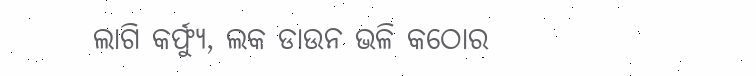ଲାଗି କର୍ଫ୍ୟୁ, ଲକ ଡାଉନ ଭଳି କଠୋର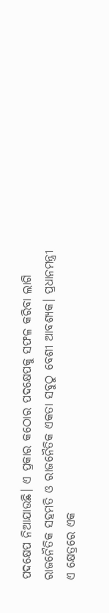ପଦକ୍ଷେପ ନିଆଯାଉଛି। ଏ ପ୍ରକାର କଠୋର ପଦକ୍ଷେପକୁ ସଫଳ କରିବା ଲାଗି ରାଜନୈତିକ ସହମତି ଓ ରାଜନୈତିକ ଏକତା ସବୁଠୁ ବେଶୀ ଆବଶ୍ୟକ। ପ୍ରଧାନମନ୍ତ୍ରୀ ଏ କ୍ଷେତ୍ରରେ ଏକ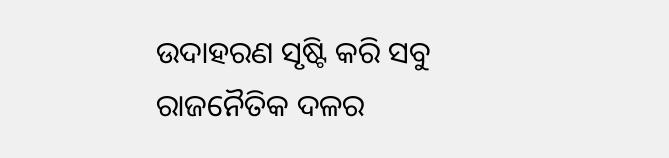ଉଦାହରଣ ସୃଷ୍ଟି କରି ସବୁ ରାଜନୈତିକ ଦଳର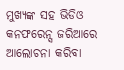ମୁଖ୍ୟଙ୍କ ସହ ଭିଡିଓ କନଫରେନ୍ସ ଜରିଆରେ ଆଲୋଚନା କରିବା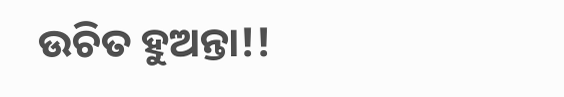ଉଚିତ ହୁଅନ୍ତା!!